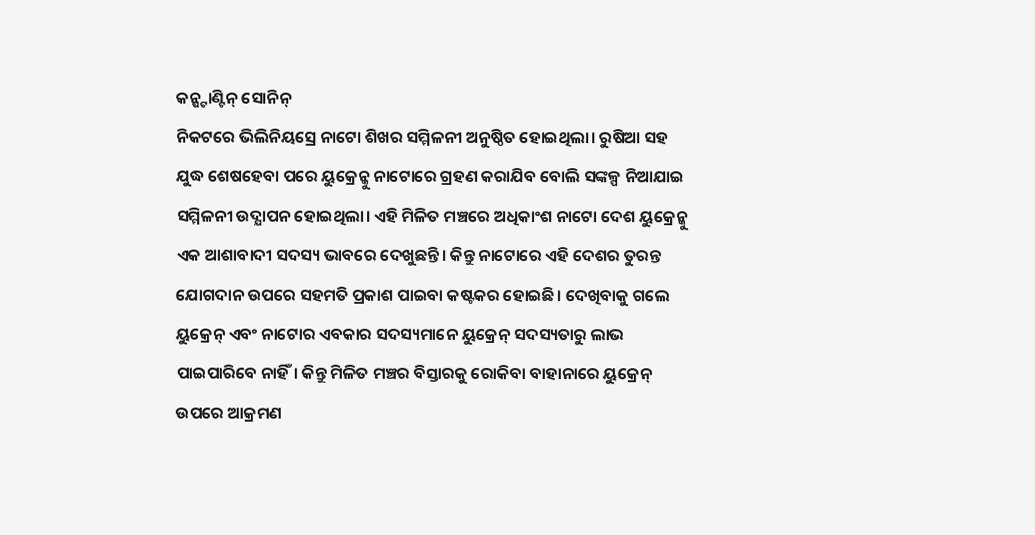କନ୍ଷ୍ଟାଣ୍ଟିନ୍ ସୋନିନ୍
ନିକଟରେ ଭିଲିନିୟସ୍ରେ ନାଟୋ ଶିଖର ସମ୍ମିଳନୀ ଅନୁଷ୍ଠିତ ହୋଇଥିଲା। ରୁଷିଆ ସହ ଯୁଦ୍ଧ ଶେଷହେବା ପରେ ୟୁକ୍ରେନ୍କୁ ନାଟୋରେ ଗ୍ରହଣ କରାଯିବ ବୋଲି ସଙ୍କଳ୍ପ ନିଆଯାଇ ସମ୍ମିଳନୀ ଉଦ୍ଯାପନ ହୋଇଥିଲା। ଏହି ମିଳିତ ମଞ୍ଚରେ ଅଧିକାଂଶ ନାଟୋ ଦେଶ ୟୁକ୍ରେନ୍କୁ ଏକ ଆଶାବାଦୀ ସଦସ୍ୟ ଭାବରେ ଦେଖୁଛନ୍ତି। କିନ୍ତୁ ନାଟୋରେ ଏହି ଦେଶର ତୁରନ୍ତ ଯୋଗଦାନ ଉପରେ ସହମତି ପ୍ରକାଶ ପାଇବା କଷ୍ଟକର ହୋଇଛି। ଦେଖିବାକୁ ଗଲେ ୟୁକ୍ରେନ୍ ଏବଂ ନାଟୋର ଏବକାର ସଦସ୍ୟମାନେ ୟୁକ୍ରେନ୍ ସଦସ୍ୟତାରୁ ଲାଭ ପାଇପାରିବେ ନାହିଁ। କିନ୍ତୁ ମିଳିତ ମଞ୍ଚର ବିସ୍ତାରକୁ ରୋକିବା ବାହାନାରେ ୟୁକ୍ରେନ୍ ଉପରେ ଆକ୍ରମଣ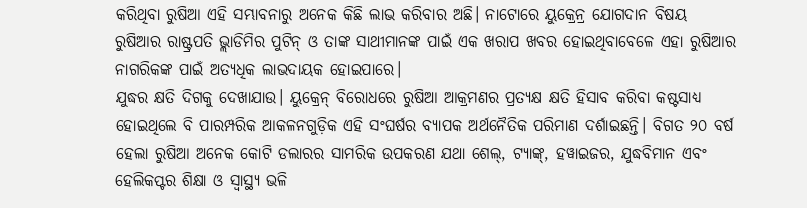କରିଥିବା ରୁଷିଆ ଏହି ସମ୍ଭାବନାରୁ ଅନେକ କିଛି ଲାଭ କରିବାର ଅଛି। ନାଟୋରେ ୟୁକ୍ରେନ୍ର ଯୋଗଦାନ ବିଷୟ ରୁଷିଆର ରାଷ୍ଟ୍ରପତି ଭ୍ଲାଡିମିର ପୁଟିନ୍ ଓ ତାଙ୍କ ସାଥୀମାନଙ୍କ ପାଇଁ ଏକ ଖରାପ ଖବର ହୋଇଥିବାବେଳେ ଏହା ରୁଷିଆର ନାଗରିକଙ୍କ ପାଇଁ ଅତ୍ୟଧିକ ଲାଭଦାୟକ ହୋଇପାରେ।
ଯୁଦ୍ଧର କ୍ଷତି ଦିଗକୁ ଦେଖାଯାଉ। ୟୁକ୍ରେନ୍ ବିରୋଧରେ ରୁଷିଆ ଆକ୍ରମଣର ପ୍ରତ୍ୟକ୍ଷ କ୍ଷତି ହିସାବ କରିବା କଷ୍ଟସାଧ୍ୟ ହୋଇଥିଲେ ବି ପାରମ୍ପରିକ ଆକଳନଗୁଡ଼ିକ ଏହି ସଂଘର୍ଷର ବ୍ୟାପକ ଅର୍ଥନୈତିକ ପରିମାଣ ଦର୍ଶାଇଛନ୍ତି। ବିଗତ ୨୦ ବର୍ଷ ହେଲା ରୁଷିଆ ଅନେକ କୋଟି ଡଲାରର ସାମରିକ ଉପକରଣ ଯଥା ଶେଲ୍, ଟ୍ୟାଙ୍କ୍, ହୱାଇଜର, ଯୁଦ୍ଧବିମାନ ଏବଂ ହେଲିକପ୍ଟର ଶିକ୍ଷା ଓ ସ୍ବାସ୍ଥ୍ୟ ଭଳି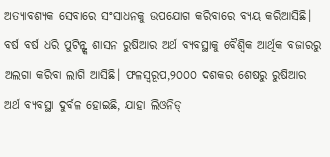ଅତ୍ୟାବଶ୍ୟକ ସେବାରେ ସଂସାଧନକୁ ଉପଯୋଗ କରିବାରେ ବ୍ୟୟ କରିଆସିଛି। ବର୍ଷ ବର୍ଷ ଧରି ପୁଟିନ୍ଙ୍କ ଶାସନ ରୁଷିଆର ଅର୍ଥ ବ୍ୟବସ୍ଥାକୁ ବୈଶ୍ୱିକ ଆର୍ଥିକ ବଜାରରୁ ଅଲଗା କରିବା ଲାଗି ଆସିଛି। ଫଳସ୍ବରୂପ,୨୦୦୦ ଦଶକର ଶେଷରୁ ରୁଷିଆର ଅର୍ଥ ବ୍ୟବସ୍ଥା ଦୁର୍ବଳ ହୋଇଛି, ଯାହା ଲିଓନିଡ୍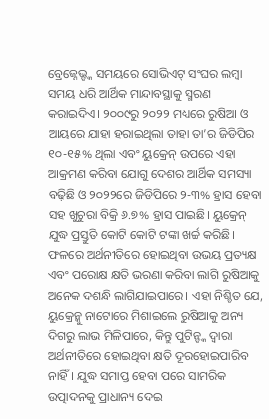ବ୍ରେଜ୍ନେଭ୍ଙ୍କ ସମୟରେ ସୋଭିଏଟ୍ ସଂଘର ଲମ୍ବା ସମୟ ଧରି ଆର୍ଥିକ ମାନ୍ଦାବସ୍ଥାକୁ ସ୍ମରଣ କରାଇଦିଏ। ୨୦୦୯ରୁ ୨୦୨୨ ମଧ୍ୟରେ ରୁଷିଆ ଓ ଆୟରେ ଯାହା ହରାଇଥିଲା ତାହା ତା’ର ଜିଡିପିର ୧୦-୧୫% ଥିଲା ଏବଂ ୟୁକ୍ରେନ୍ ଉପରେ ଏହା ଆକ୍ରମଣ କରିବା ଯୋଗୁ ଦେଶର ଆର୍ଥିକ ସମସ୍ୟା ବଢ଼ିଛି ଓ ୨୦୨୨ରେ ଜିଡିପିରେ ୨-୩% ହ୍ରାସ ହେବା ସହ ଖୁଚୁରା ବିକ୍ରି ୬.୭% ହ୍ରାସ ପାଇଛି। ୟୁକ୍ରେନ୍ ଯୁଦ୍ଧ ପ୍ରସ୍ତୁତି କୋଟି କୋଟି ଟଙ୍କା ଖର୍ଚ୍ଚ କରିଛି। ଫଳରେ ଅର୍ଥନୀତିରେ ହୋଇଥିବା ଉଭୟ ପ୍ରତ୍ୟକ୍ଷ ଏବଂ ପରୋକ୍ଷ କ୍ଷତି ଭରଣା କରିବା ଲାଗି ରୁଷିଆକୁ ଅନେକ ଦଶନ୍ଧି ଲାଗିଯାଇପାରେ। ଏହା ନିଶ୍ଚିତ ଯେ, ୟୁକ୍ରେନ୍କୁ ନାଟୋରେ ମିଶାଇଲେ ରୁଷିଆକୁ ଅନ୍ୟ ଦିଗରୁ ଲାଭ ମିଳିପାରେ, କିନ୍ତୁ ପୁଟିନ୍ଙ୍କ ଦ୍ୱାରା ଅର୍ଥନୀତିରେ ହୋଇଥିବା କ୍ଷତି ଦୂରହୋଇପାରିବ ନାହିଁ। ଯୁଦ୍ଧ ସମାପ୍ତ ହେବା ପରେ ସାମରିକ ଉତ୍ପାଦନକୁ ପ୍ରାଧାନ୍ୟ ଦେଇ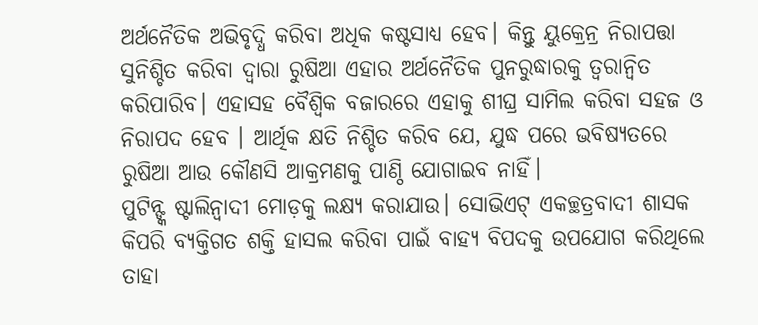ଅର୍ଥନୈତିକ ଅଭିବୃଦ୍ଧି କରିବା ଅଧିକ କଷ୍ଟସାଧ୍ୟ ହେବ। କିନ୍ତୁ ୟୁକ୍ରେନ୍ର ନିରାପତ୍ତା ସୁନିଶ୍ଚିତ କରିବା ଦ୍ୱାରା ରୁଷିଆ ଏହାର ଅର୍ଥନୈତିକ ପୁନରୁଦ୍ଧାରକୁ ତ୍ୱରାନ୍ବିତ କରିପାରିବ। ଏହାସହ ବୈଶ୍ୱିକ ବଜାରରେ ଏହାକୁ ଶୀଘ୍ର ସାମିଲ କରିବା ସହଜ ଓ ନିରାପଦ ହେବ । ଆର୍ଥିକ କ୍ଷତି ନିଶ୍ଚିତ କରିବ ଯେ, ଯୁଦ୍ଧ ପରେ ଭବିଷ୍ୟତରେ ରୁଷିଆ ଆଉ କୌଣସି ଆକ୍ରମଣକୁ ପାଣ୍ଠି ଯୋଗାଇବ ନାହିଁ।
ପୁଟିନ୍ଙ୍କ ଷ୍ଟାଲିନ୍ବାଦୀ ମୋଡ଼କୁ ଲକ୍ଷ୍ୟ କରାଯାଉ। ସୋଭିଏଟ୍ ଏକଚ୍ଛତ୍ରବାଦୀ ଶାସକ କିପରି ବ୍ୟକ୍ତିଗତ ଶକ୍ତି ହାସଲ କରିବା ପାଇଁ ବାହ୍ୟ ବିପଦକୁ ଉପଯୋଗ କରିଥିଲେ ତାହା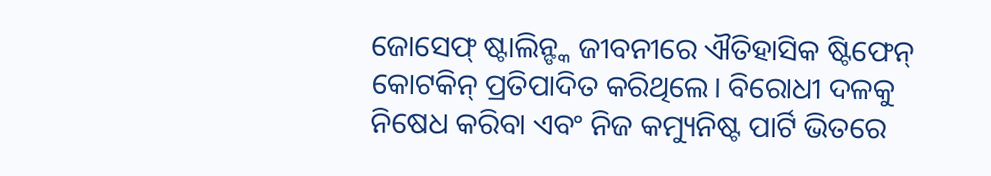ଜୋସେଫ୍ ଷ୍ଟାଲିନ୍ଙ୍କ ଜୀବନୀରେ ଐତିହାସିକ ଷ୍ଟିଫେନ୍ କୋଟକିନ୍ ପ୍ରତିପାଦିତ କରିଥିଲେ। ବିରୋଧୀ ଦଳକୁ ନିଷେଧ କରିବା ଏବଂ ନିଜ କମ୍ୟୁନିଷ୍ଟ ପାର୍ଟି ଭିତରେ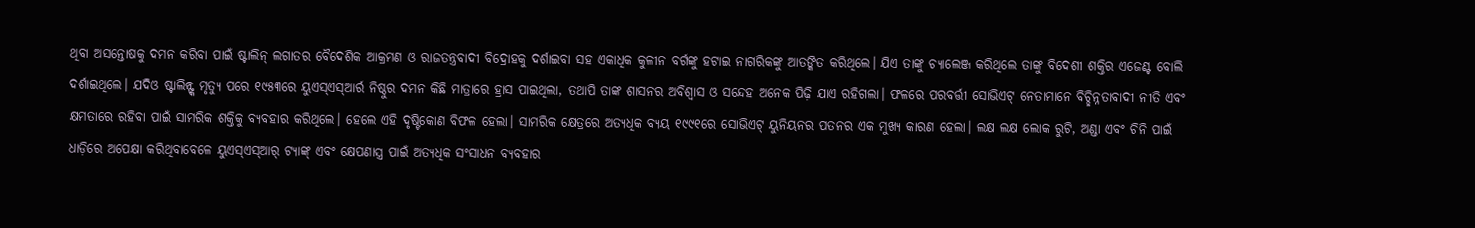ଥିବା ଅସନ୍ତୋଷକୁ ଦମନ କରିବା ପାଇଁ ଷ୍ଟାଲିନ୍ ଲଗାତର ବୈଦେଶିକ ଆକ୍ରମଣ ଓ ରାଜତନ୍ତ୍ରବାଦୀ ବିଦ୍ରୋହକୁ ଦର୍ଶାଇବା ସହ ଏକାଧିକ କୁଳୀନ ବର୍ଗଙ୍କୁ ହଟାଇ ନାଗରିକଙ୍କୁ ଆତଙ୍କିତ କରିଥିଲେ। ଯିଏ ତାଙ୍କୁ ଚ୍ୟାଲେଞ୍ଜ କରିଥିଲେ ତାଙ୍କୁ ବିଦେଶୀ ଶକ୍ତିର ଏଜେଣ୍ଟ ବୋଲି ଦର୍ଶାଇଥିଲେ। ଯଦିଓ ଷ୍ଟାଲିନ୍ଙ୍କ ମୃତ୍ୟୁ ପରେ ୧୯୫୩ରେ ୟୁଏସ୍ଏସ୍ଆର୍ର ନିଷ୍ଠୁର ଦମନ କିଛି ମାତ୍ରାରେ ହ୍ରାସ ପାଇଥିଲା, ତଥାପି ତାଙ୍କ ଶାସନର ଅବିଶ୍ୱାସ ଓ ସନ୍ଦେହ ଅନେକ ପିଢ଼ି ଯାଏ ରହିଗଲା। ଫଳରେ ପରବର୍ତ୍ତୀ ସୋଭିଏଟ୍ ନେତାମାନେ ବିଚ୍ଛିନ୍ନତାବାଦୀ ନୀତି ଏବଂ କ୍ଷମତାରେ ରହିବା ପାଇଁ ସାମରିକ ଶକ୍ତିକୁ ବ୍ୟବହାର କରିଥିଲେ। ହେଲେ ଏହି ଦୃଷ୍ଟିକୋଣ ବିଫଳ ହେଲା। ସାମରିକ କ୍ଷେତ୍ରରେ ଅତ୍ୟଧିକ ବ୍ୟୟ ୧୯୯୧ରେ ସୋଭିଏଟ୍ ୟୁନିୟନର ପତନର ଏକ ମୁଖ୍ୟ କାରଣ ହେଲା। ଲକ୍ଷ ଲକ୍ଷ ଲୋକ ରୁଟି, ଅଣ୍ଡା ଏବଂ ଚିନି ପାଇଁ ଧାଡ଼ିରେ ଅପେକ୍ଷା କରିଥିବାବେଳେ ୟୁଏସ୍ଏସ୍ଆର୍ ଟ୍ୟାଙ୍କ୍ ଏବଂ କ୍ଷେପଣାସ୍ତ୍ର ପାଇଁ ଅତ୍ୟଧିକ ସଂସାଧନ ବ୍ୟବହାର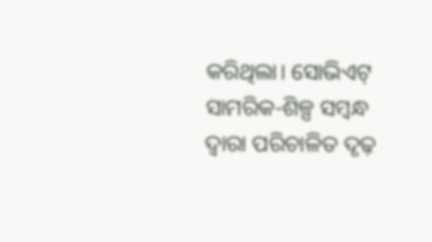କରିଥିଲା। ସୋଭିଏଟ୍ ସାମରିକ-ଶିଳ୍ପ ସମ୍ବନ୍ଧ ଦ୍ୱାରା ପରିଚାଳିତ ଦୃଢ଼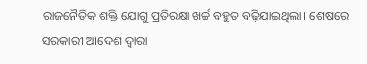ରାଜନୈତିକ ଶକ୍ତି ଯୋଗୁ ପ୍ରତିରକ୍ଷା ଖର୍ଚ୍ଚ ବହୁତ ବଢ଼ିଯାଇଥିଲା। ଶେଷରେ ସରକାରୀ ଆଦେଶ ଦ୍ୱାରା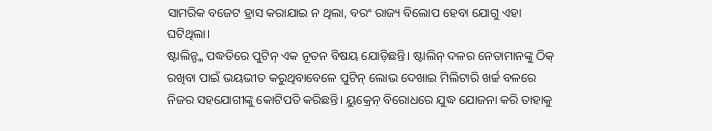ସାମରିକ ବଜେଟ ହ୍ରାସ କରାଯାଇ ନ ଥିଲା, ବରଂ ରାଜ୍ୟ ବିଲୋପ ହେବା ଯୋଗୁ ଏହା ଘଟିଥିଲା।
ଷ୍ଟାଲିନ୍ଙ୍କ ପଦ୍ଧତିରେ ପୁଟିନ୍ ଏକ ନୂତନ ବିଷୟ ଯୋଡ଼ିଛନ୍ତି। ଷ୍ଟାଲିନ୍ ଦଳର ନେତାମାନଙ୍କୁ ଠିକ୍ ରଖିବା ପାଇଁ ଭୟଭୀତ କରୁଥିବାବେଳେ ପୁଟିନ୍ ଲୋଭ ଦେଖାଇ ମିଲିଟାରି ଖର୍ଚ୍ଚ ବଳରେ ନିଜର ସହଯୋଗୀଙ୍କୁ କୋଟିପତି କରିଛନ୍ତି। ୟୁକ୍ରେନ୍ ବିରୋଧରେ ଯୁଦ୍ଧ ଯୋଜନା କରି ତାହାକୁ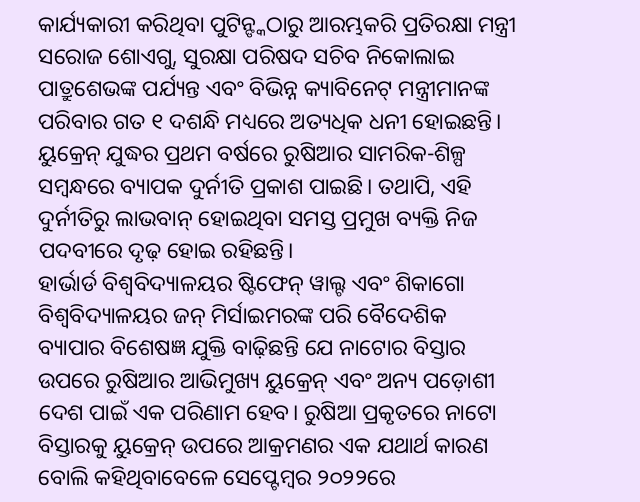କାର୍ଯ୍ୟକାରୀ କରିଥିବା ପୁଟିନ୍ଙ୍କଠାରୁ ଆରମ୍ଭକରି ପ୍ରତିରକ୍ଷା ମନ୍ତ୍ରୀ ସରୋଜ ଶୋଏଗୁ, ସୁରକ୍ଷା ପରିଷଦ ସଚିବ ନିକୋଲାଇ ପାତ୍ରୁଶେଭଙ୍କ ପର୍ଯ୍ୟନ୍ତ ଏବଂ ବିଭିନ୍ନ କ୍ୟାବିନେଟ୍ ମନ୍ତ୍ରୀମାନଙ୍କ ପରିବାର ଗତ ୧ ଦଶନ୍ଧି ମଧ୍ୟରେ ଅତ୍ୟଧିକ ଧନୀ ହୋଇଛନ୍ତି। ୟୁକ୍ରେନ୍ ଯୁଦ୍ଧର ପ୍ରଥମ ବର୍ଷରେ ରୁଷିଆର ସାମରିକ-ଶିଳ୍ପ ସମ୍ବନ୍ଧରେ ବ୍ୟାପକ ଦୁର୍ନୀତି ପ୍ରକାଶ ପାଇଛି। ତଥାପି, ଏହି ଦୁର୍ନୀତିରୁ ଲାଭବାନ୍ ହୋଇଥିବା ସମସ୍ତ ପ୍ରମୁଖ ବ୍ୟକ୍ତି ନିଜ ପଦବୀରେ ଦୃଢ଼ ହୋଇ ରହିଛନ୍ତି।
ହାର୍ଭାର୍ଡ ବିଶ୍ୱବିଦ୍ୟାଳୟର ଷ୍ଟିଫେନ୍ ୱାଲ୍ଟ ଏବଂ ଶିକାଗୋ ବିଶ୍ୱବିଦ୍ୟାଳୟର ଜନ୍ ମିର୍ସାଇମରଙ୍କ ପରି ବୈଦେଶିକ ବ୍ୟାପାର ବିଶେଷଜ୍ଞ ଯୁକ୍ତି ବାଢ଼ିଛନ୍ତି ଯେ ନାଟୋର ବିସ୍ତାର ଉପରେ ରୁଷିଆର ଆଭିମୁଖ୍ୟ ୟୁକ୍ରେନ୍ ଏବଂ ଅନ୍ୟ ପଡ଼ୋଶୀ ଦେଶ ପାଇଁ ଏକ ପରିଣାମ ହେବ। ରୁଷିଆ ପ୍ରକୃତରେ ନାଟୋ ବିସ୍ତାରକୁ ୟୁକ୍ରେନ୍ ଉପରେ ଆକ୍ରମଣର ଏକ ଯଥାର୍ଥ କାରଣ ବୋଲି କହିଥିବାବେଳେ ସେପ୍ଟେମ୍ବର ୨୦୨୨ରେ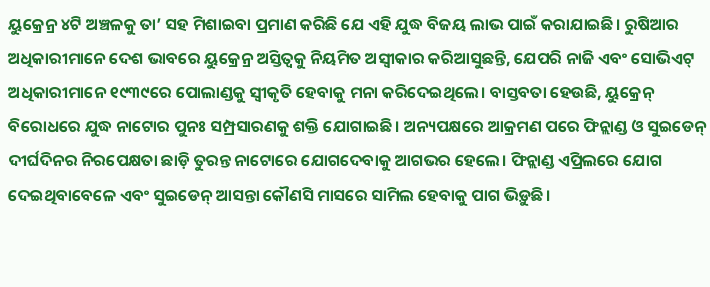ୟୁକ୍ରେନ୍ର ୪ଟି ଅଞ୍ଚଳକୁ ତା’ ସହ ମିଶାଇବା ପ୍ରମାଣ କରିଛି ଯେ ଏହି ଯୁଦ୍ଧ ବିଜୟ ଲାଭ ପାଇଁ କରାଯାଇଛି। ରୁଷିଆର ଅଧିକାରୀମାନେ ଦେଶ ଭାବରେ ୟୁକ୍ରେନ୍ର ଅସ୍ତିତ୍ୱକୁ ନିୟମିତ ଅସ୍ବୀକାର କରିଆସୁଛନ୍ତି, ଯେପରି ନାଜି ଏବଂ ସୋଭିଏଟ୍ ଅଧିକାରୀମାନେ ୧୯୩୯ରେ ପୋଲାଣ୍ଡକୁ ସ୍ବୀକୃତି ହେବାକୁ ମନା କରିଦେଇଥିଲେ। ବାସ୍ତବତା ହେଉଛି, ୟୁକ୍ରେନ୍ ବିରୋଧରେ ଯୁଦ୍ଧ ନାଟୋର ପୁନଃ ସମ୍ପ୍ରସାରଣକୁ ଶକ୍ତି ଯୋଗାଇଛି। ଅନ୍ୟପକ୍ଷରେ ଆକ୍ରମଣ ପରେ ଫିନ୍ଲାଣ୍ଡ ଓ ସୁଇଡେନ୍ ଦୀର୍ଘଦିନର ନିରପେକ୍ଷତା ଛାଡ଼ି ତୁରନ୍ତ ନାଟୋରେ ଯୋଗଦେବାକୁ ଆଗଭର ହେଲେ। ଫିନ୍ଲାଣ୍ଡ ଏପ୍ରିଲରେ ଯୋଗ ଦେଇଥିବାବେଳେ ଏବଂ ସୁଇଡେନ୍ ଆସନ୍ତା କୌଣସି ମାସରେ ସାମିଲ ହେବାକୁ ପାଗ ଭିଡ଼ୁଛି।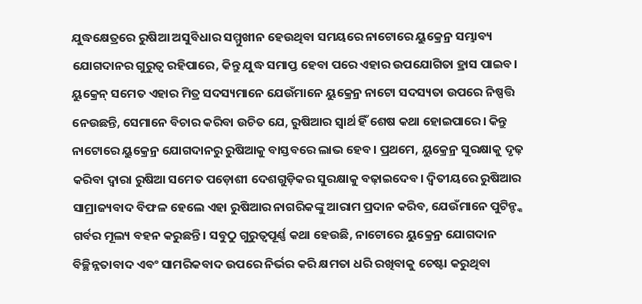ଯୁଦ୍ଧକ୍ଷେତ୍ରରେ ରୁଷିଆ ଅସୁବିଧାର ସମ୍ମୁଖୀନ ହେଉଥିବା ସମୟରେ ନାଟୋରେ ୟୁକ୍ରେନ୍ର ସମ୍ଭାବ୍ୟ ଯୋଗଦାନର ଗୁରୁତ୍ୱ ରହିପାରେ, କିନ୍ତୁ ଯୁଦ୍ଧ ସମାପ୍ତ ହେବା ପରେ ଏହାର ଉପଯୋଗିତା ହ୍ରାସ ପାଇବ।
ୟୁକ୍ରେନ୍ ସମେତ ଏହାର ମିତ୍ର ସଦସ୍ୟମାନେ ଯେଉଁମାନେ ୟୁକ୍ରେନ୍ର ନାଟୋ ସଦସ୍ୟତା ଉପରେ ନିଷ୍ପତ୍ତି ନେଉଛନ୍ତି, ସେମାନେ ବିଚାର କରିବା ଉଚିତ ଯେ, ରୁଷିଆର ସ୍ବାର୍ଥ ହିଁ ଶେଷ କଥା ହୋଇପାରେ। କିନ୍ତୁ ନାଟୋରେ ୟୁକ୍ରେନ୍ର ଯୋଗଦାନରୁ ରୁଷିଆକୁ ବାସ୍ତବରେ ଲାଭ ହେବ। ପ୍ରଥମେ, ୟୁକ୍ରେନ୍ର ସୁରକ୍ଷାକୁ ଦୃଢ଼ କରିବା ଦ୍ୱାରା ରୁଷିଆ ସମେତ ପଡ଼ୋଶୀ ଦେଶଗୁଡ଼ିକର ସୁରକ୍ଷାକୁ ବଢ଼ାଇଦେବ। ଦ୍ୱିତୀୟରେ ରୁଷିଆର ସାମ୍ରାଜ୍ୟବାଦ ବିଫଳ ହେଲେ ଏହା ରୁଷିଆର ନାଗରିକଙ୍କୁ ଆରାମ ପ୍ରଦାନ କରିବ, ଯେଉଁମାନେ ପୁଟିନ୍ଙ୍କ ଗର୍ବର ମୂଲ୍ୟ ବହନ କରୁଛନ୍ତି। ସବୁଠୁ ଗୁରୁତ୍ୱପୂର୍ଣ୍ଣ କଥା ହେଉଛି, ନାଟୋରେ ୟୁକ୍ରେନ୍ର ଯୋଗଦାନ ବିଚ୍ଛିନ୍ନତାବାଦ ଏବଂ ସାମରିକବାଦ ଉପରେ ନିର୍ଭର କରି କ୍ଷମତା ଧରି ରଖିବାକୁ ଚେଷ୍ଟା କରୁଥିବା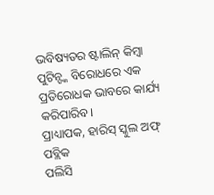ଭବିଷ୍ୟତର ଷ୍ଟାଲିନ୍ କିମ୍ବା ପୁଟିନ୍ଙ୍କ ବିରୋଧରେ ଏକ ପ୍ରତିରୋଧକ ଭାବରେ କାର୍ଯ୍ୟ କରିପାରିବ।
ପ୍ରାଧ୍ୟାପକ, ହାରିସ୍ ସ୍କୁଲ ଅଫ୍ ପବ୍ଲିକ
ପଲିସି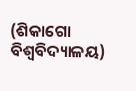(ଶିକାଗୋ ବିଶ୍ୱବିଦ୍ୟାଳୟ)